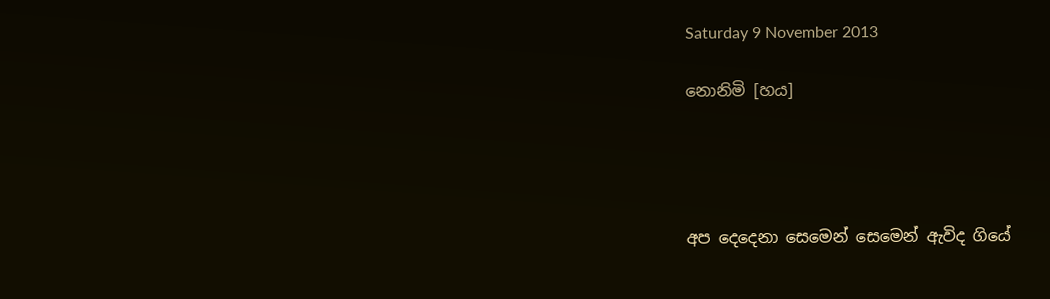Saturday 9 November 2013

නොනිමි [හය]




අප දෙදෙනා සෙමෙන් සෙමෙන් ඇවිද ගියේ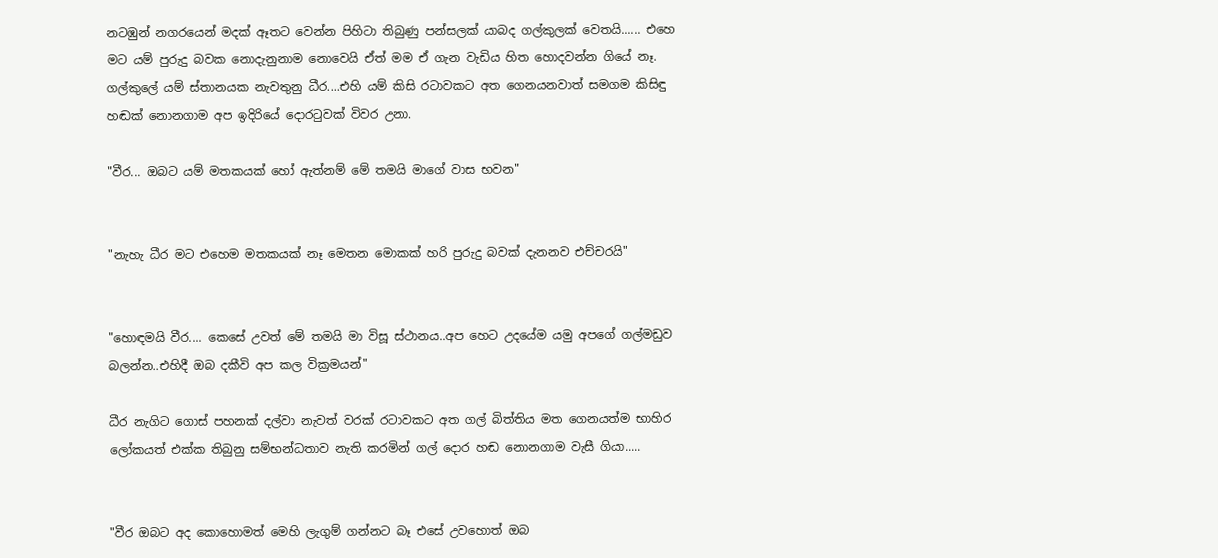නටඹුන් නගරයෙන් මදක් ඈතට වෙන්න පිහිටා තිබුණු පන්සලක් යාබද ගල්කුලක් වෙතයි...... එහෙ මට යම් පුරුදු බවක නොදැනුනාම නොවෙයි ඒත් මම ඒ ගැන වැඩිය හිත හොදවන්න ගියේ නෑ.
ගල්කුලේ යම් ස්තානයක නැවතුනු ධීර....එහි යම් කිසි රටාවකට අත ගෙනයනවාත් සමගම කිසිඳු හඬක් නොනගාම අප ඉදිරියේ දොරටුවක් විවර උනා.

"වීර... ඔබට යම් මතකයක් හෝ ඇත්නම් මේ තමයි මාගේ වාස භවන"


"නැහැ ධීර මට එහෙම මතකයක් නෑ මෙතන මොකක් හරි පුරුදු බවක් දැනනව එච්චරයි"


"හොඳමයි වීර.... කෙසේ උවත් මේ තමයි මා විසූ ස්ථානය..අප හෙට උදයේම යමු අපගේ ගල්මඩුව බලන්න..එහිදී ඔබ දකීවි අප කල වික්‍රමයන්"

ධීර නැගිට ගොස් පහනක් දල්වා නැවත් වරක් රටාවකට අත ගල් බිත්තිය මත ගෙනයත්ම භාහිර ලෝකයත් එක්ක තිබුනු සම්භන්ධතාව නැති කරමින් ගල් දොර හඬ නොනගාම වැසී ගියා.....


"වීර ඔබට අද කොහොමත් මෙහි ලැගුම් ගන්නට බෑ එසේ උවහොත් ඔබ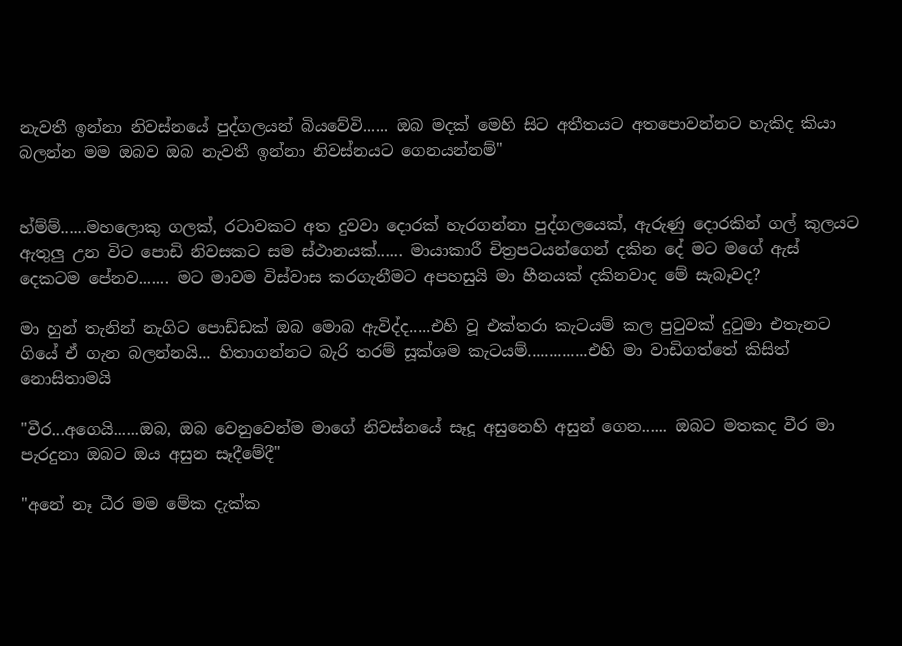නැවතී ඉන්නා නිවස්නයේ පුද්ගලයන් බියවේවි...... ඔබ මදක් මෙහි සිට අතීතයට අතපොවන්නට හැකිද කියා බලන්න මම ඔබව ඔබ නැවතී ඉන්නා නිවස්නයට ගෙනයන්නම්"


හ්ම්ම්......මහලොකු ගලක්, රටාවකට අත දුවවා දොරක් හැරගන්නා පුද්ගලයෙක්, ඇරුණු දොරකින් ගල් කුලයට ඇතුලු උන විට පොඩි නිවසකට සම ස්ථානයක්...... මායාකාරී චිත්‍රපටයන්ගෙන් දකින දේ මට මගේ ඇස් දෙකටම පේනව....... මට මාවම විස්වාස කරගැනීමට අපහසුයි මා හීනයක් දකිනවාද මේ සැබෑවද?

මා හුන් තැනින් නැගිට පොඩ්ඩක් ඔබ මොබ ඇවිද්ද.....එහි වූ එක්තරා කැටයම් කල පුටුවක් දුටුමා එතැනට ගියේ ඒ ගැන බලන්නයි... හිතාගන්නට බැරි තරම් සූක්ශම කැටයම්..............එහි මා වාඩිගත්තේ කිසිත් නොසිතාමයි

"වීර...අගෙයි......ඔබ, ඔබ වෙනුවෙන්ම මාගේ නිවස්නයේ සෑදූ අසුනෙහි අසුන් ගෙන...... ඔබට මතකද වීර මා පැරදුනා ඔබට ඔය අසුන සෑදීමේදී"

"අනේ නෑ ධීර මම මේක දැක්ක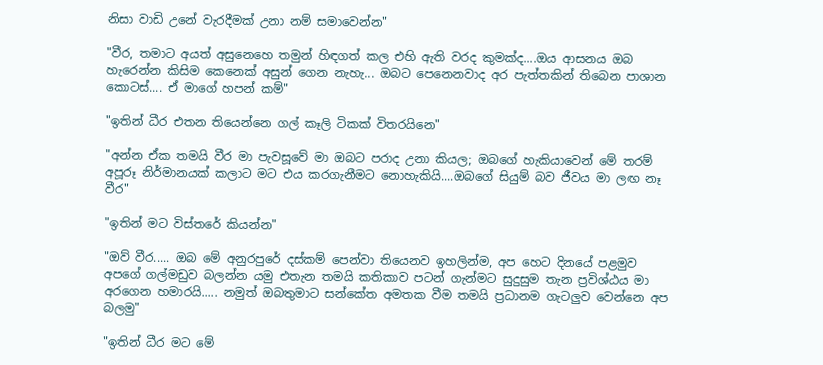නිසා වාඩි උනේ වැරදීමක් උනා නම් සමාවෙන්න"

"වීර, තමාට අයත් අසුනෙහෙ තමුන් හිඳගත් කල එහි ඇති වරද කුමක්ද....ඔය ආසනය ඔබ හැරෙන්න කිසිම කෙනෙක් අසුන් ගෙන නැහැ... ඔබට පෙනෙනවාද අර පැත්තකින් තිබෙන පාශාන කොටස්.... ඒ මාගේ හපන් කම්"

"ඉතින් ධීර එතන තියෙන්නෙ ගල් කෑලි ටිකක් විතරයිනෙ"

"අන්න ඒක තමයි වීර මා පැවසූවේ මා ඔබට පරාද උනා කියල; ඔබගේ හැකියාවෙන් මේ තරම් අපූරූ නිර්මානයක් කලාට මට එය කරගැනීමට නොහැකියි....ඔබගේ සියුම් බව ජීවය මා ලඟ නෑ වීර"

"ඉතින් මට විස්තරේ කියන්න"

"ඔව් වීර..... ඔබ මේ අනුරපුරේ දස්කම් පෙන්වා තියෙනව ඉහලින්ම, අප හෙට දිනයේ පළමුව අපගේ ගල්මඩුව බලන්න යමු එතැන තමයි කතිකාව පටන් ගැන්මට සුදුසුම තැන ප්‍රවිශ්ඨය මා අරගෙන හමාරයි..... නමුත් ඔබතුමාට සන්කේත අමතක වීම තමයි ප්‍රධානම ගැටලුව වෙන්නෙ අප බලමු"

"ඉතින් ධීර මට මේ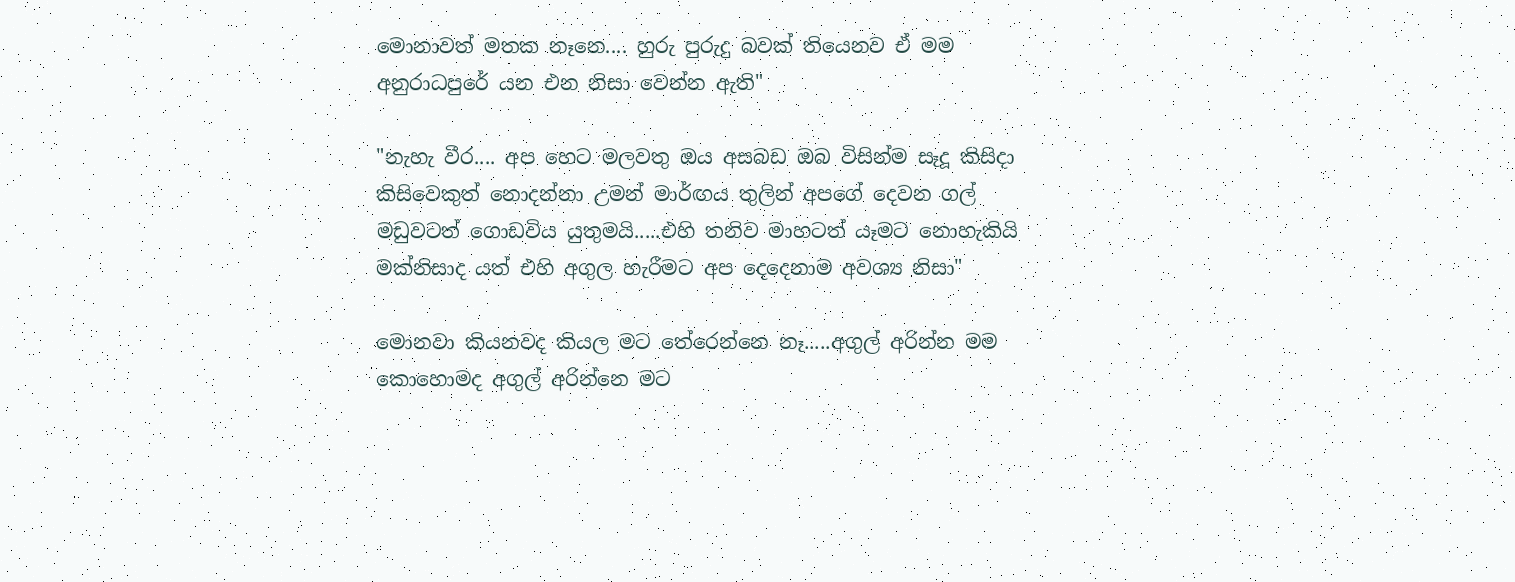මොනාවත් මතක නෑනෙ.... හුරු පුරුදු බවක් තියෙනව ඒ මම අනුරාධපුරේ යන එන නිසා වෙන්න ඇති"

"නැහැ වීර.... අප හෙට මලවතු ඔය අසබඩ ඔබ විසින්ම සෑදූ කිසිදා කිසිවෙකුත් නොදන්නා උමන් මාර්ඟය තුලින් අපගේ දෙවන ගල් මඩුවටත් ගොඩවිය යුතුමයි.....එහි තනිව මාහටත් යෑමට නොහැකියි මක්නිසාද යත් එහි අගුල හැරීමට අප දෙදෙනාම අවශ්‍ය නිසා"

මොනවා කියනවද කියල මට තේරෙන්නෙ නෑ.....අගුල් අරින්න මම කොහොමද අගුල් අරින්නෙ මට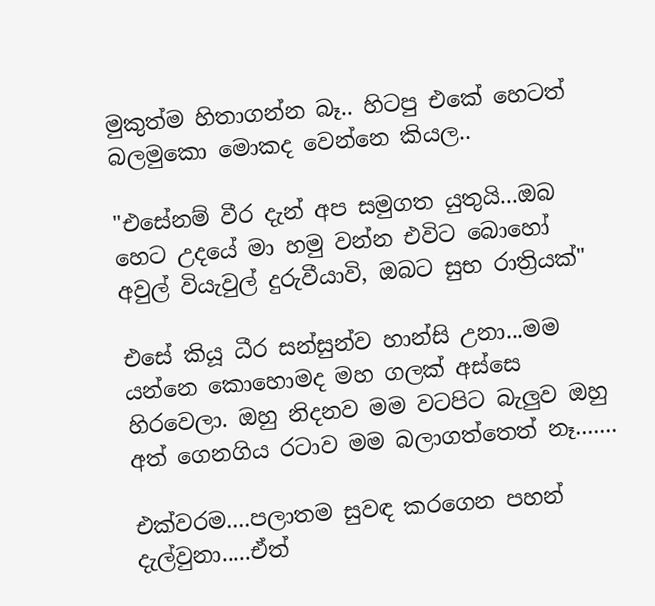මුකුත්ම හිතාගන්න බෑ.. හිටපු එකේ හෙටත් බලමුකො මොකද වෙන්නෙ කියල..

"එසේනම් වීර දැන් අප සමුගත යුතුයි...ඔබ හෙට උදයේ මා හමු වන්න එවිට බොහෝ අවුල් වියැවුල් දුරුවීයාවි, ඔබට සුභ රාත්‍රියක්"

එසේ කියූ ධීර සන්සුන්ව හාන්සි උනා...මම යන්නෙ කොහොමද මහ ගලක් අස්සෙ හිරවෙලා. ඔහු නිදනව මම වටපිට බැලුව ඔහු අත් ගෙනගිය රටාව මම බලාගත්තෙත් නෑ.......

එක්වරම....පලාතම සුවඳ කරගෙන පහන් දැල්වුනා.....ඒත්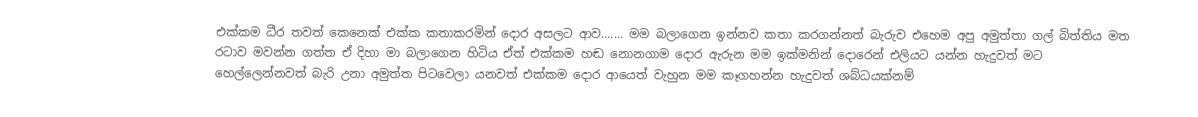එක්කම ධීර තවත් කෙනෙක් එක්ක කතාකරමින් දොර අසලට ආව....... මම බලාගෙන ඉන්නව කතා කරගන්නත් බැරුව එහෙම අපු අමුත්තා ගල් බිත්තිය මත රටාව මවන්න ගත්ත ඒ දිහා මා බලාගෙන හිටිය ඒත් එක්කම හඬ නොනගාම දොර ඇරුන මම ඉක්මනින් දොරෙන් එලියට යන්න හැදුවත් මට හෙල්ලෙන්නවත් බැරි උනා අමුත්ත පිටවෙලා යනවත් එක්කම දොර ආයෙත් වැහුන මම කෑගහන්න හැදුවත් ශබ්ධයක්නම්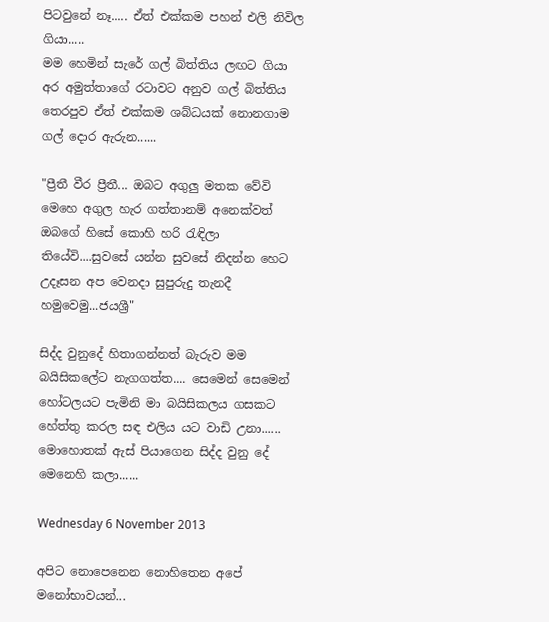පිටවුනේ නෑ..... ඒත් එක්කම පහන් එලි නිවිල ගියා.....
මම හෙමින් සැරේ ගල් බිත්තිය ලඟට ගියා අර අමුත්තාගේ රටාවට අනුව ගල් බිත්තිය තෙරපුව ඒත් එක්කම ශබ්ධයක් නොනගාම ගල් දොර ඇරුන......

"ප්‍රීතී වීර ප්‍රීතී... ඔබට අගුලු මතක වේවි මෙහෙ අගුල හැර ගත්තානම් අනෙක්වත් ඔබගේ හිසේ කොහි හරි රැඳිලා තියේවි....සුවසේ යන්න සුවසේ නිදන්න හෙට උදෑසන අප වෙනදා සුපුරුදු තැනදී හමුවෙමු...ජයශ්‍රී"

සිද්ද වුනුදේ හිතාගන්නත් බැරුව මම බයිසිකලේට නැගගත්ත.... සෙමෙන් සෙමෙන් හෝටලයට පැමිනි මා බයිසිකලය ගසකට හේත්තු කරල සඳ එලිය යට වාඩි උනා...... මොහොතක් ඇස් පියාගෙන සිද්ද වුනු දේ මෙනෙහි කලා......

Wednesday 6 November 2013

අපිට නොපෙනෙන නොහිතෙන අපේ මනෝභාවයන්...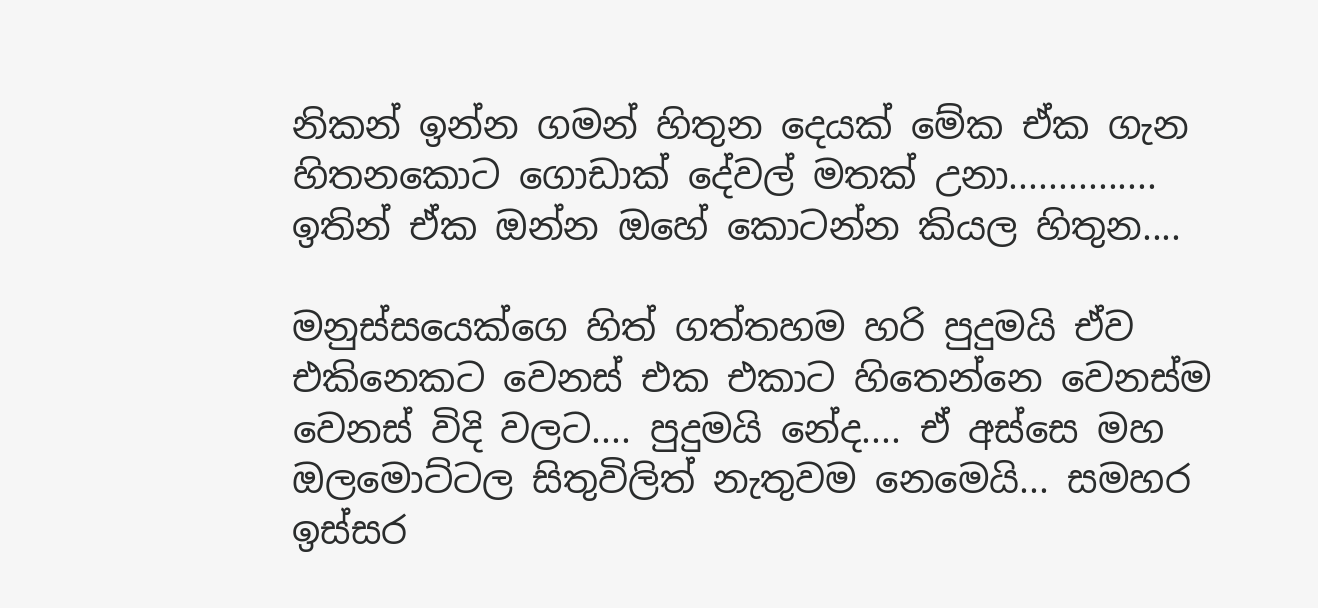නිකන් ඉන්න ගමන් හිතුන දෙයක් මේක ඒක ගැන හිතනකොට ගොඩාක් දේවල් මතක් උනා............... ඉතින් ඒක ඔන්න ඔහේ කොටන්න කියල හිතුන....

මනුස්සයෙක්ගෙ හිත් ගත්තහම හරි පුදුමයි ඒව එකිනෙකට වෙනස් එක එකාට හිතෙන්නෙ වෙනස්ම වෙනස් විදි වලට.... පුදුමයි නේද.... ඒ අස්සෙ මහ ඔලමොට්ටල සිතුවිලිත් නැතුවම නෙමෙයි... සමහර ඉස්සර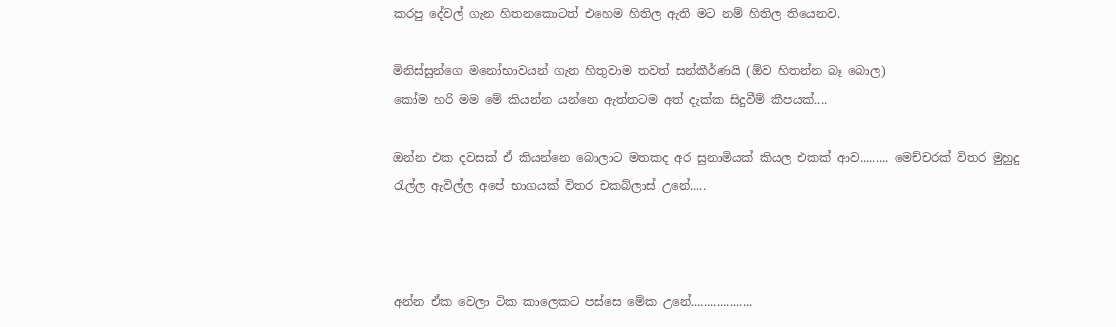කරපු දේවල් ගැන හිතනකොටත් එහෙම හිතිල ඇති මට නම් හිතිල තියෙනව.

මිනිස්සුන්ගෙ මනෝභාවයන් ගැන හිතුවාම තවත් සන්කීර්ණයි (ඕව හිතන්න බෑ බොල)
කෝම හරි මම මේ කියන්න යන්නෙ ඇත්තටම අත් දැක්ක සිදුවීම් කීපයක්....

ඔන්න එක දවසක් ඒ කියන්නෙ බොලාට මතකද අර සුනාමියක් කියල එකක් ආව......... මෙච්චරක් විතර මුහුදු රැල්ල ඇවිල්ල අපේ භාගයක් විතර චකබ්ලාස් උනේ.....



අන්න ඒක වෙලා ටික කාලෙකට පස්සෙ මේක උනේ...................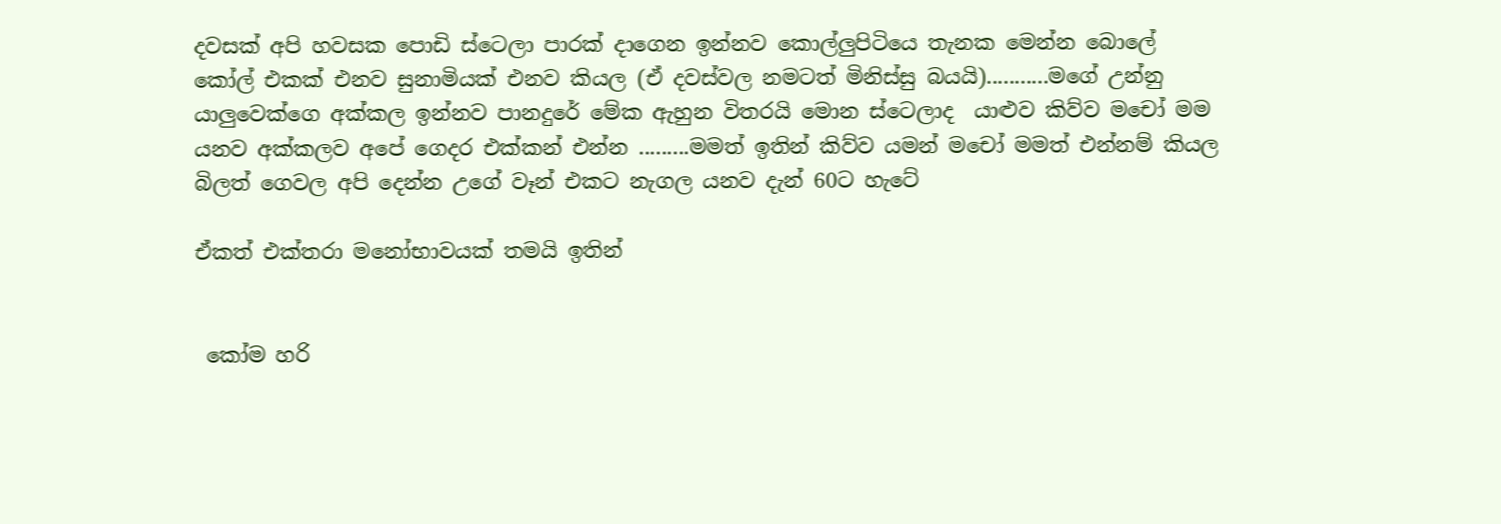දවසක් අපි හවසක පොඩි ස්ටෙලා පාරක් දාගෙන ඉන්නව කොල්ලුපිටියෙ තැනක මෙන්න බොලේ කෝල් එකක් එනව සුනාමියක් එනව කියල (ඒ දවස්වල නමටත් මිනිස්සු බයයි)...........මගේ උන්නු යාලුවෙක්ගෙ අක්කල ඉන්නව පානදුරේ මේක ඇහුන විතරයි මොන ස්ටෙලාද  යාළුව කිව්ව මචෝ මම යනව අක්කලව අපේ ගෙදර එක්කන් එන්න .........මමත් ඉතින් කිව්ව යමන් මචෝ මමත් එන්නම් කියල
බිලත් ගෙවල අපි දෙන්න උගේ වෑන් එකට නැගල යනව දැන් 60ට හැටේ

ඒකත් එක්තරා මනෝභාවයක් තමයි ඉතින්


 කෝම හරි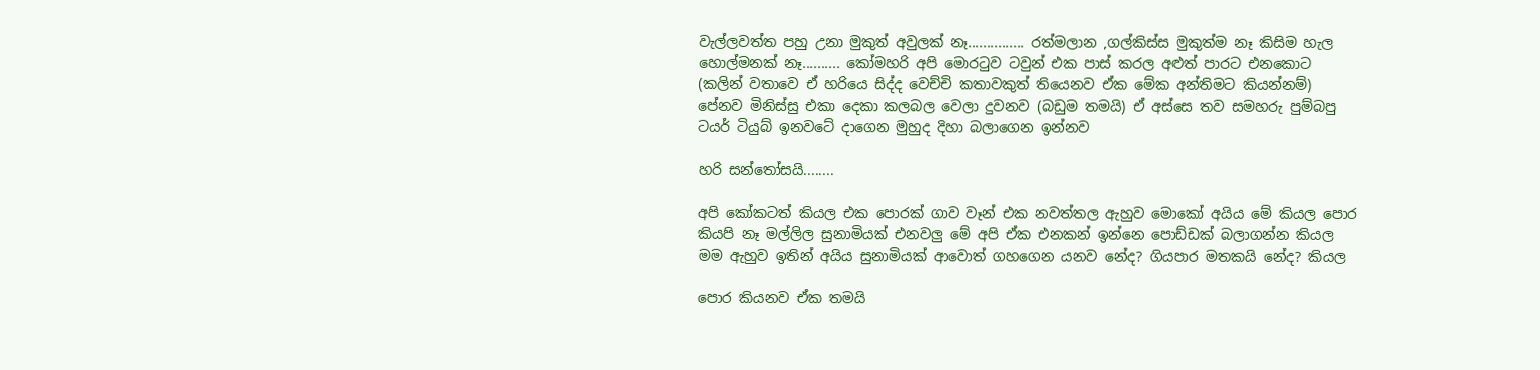වැල්ලවත්ත පහු උනා මුකුත් අවුලක් නෑ............... රත්මලාන ,ගල්කිස්ස මුකුත්ම නෑ කිසිම හැල හොල්මනක් නෑ.......... කෝමහරි අපි මොරටුව ටවුන් එක පාස් කරල අළුත් පාරට එනකොට (කලින් වතාවෙ ඒ හරියෙ සිද්ද වෙච්චි කතාවකුත් තියෙනව ඒක මේක අන්තිමට කියන්නම්) පේනව මිනිස්සු එකා දෙකා කලබල වෙලා දුවනව (බඩුම තමයි) ඒ අස්සෙ තව සමහරු පුම්බපු ටයර් ටියුබ් ඉනවටේ දාගෙන මුහුද දිහා බලාගෙන ඉන්නව

හරි සන්තෝසයි........

අපි කෝකටත් කියල එක පොරක් ගාව වෑන් එක නවත්තල ඇහුව මොකෝ අයිය මේ කියල පොර කියපි නෑ මල්ලිල සුනාමියක් එනවලු මේ අපි ඒක එනකන් ඉන්නෙ පොඩ්ඩක් බලාගන්න කියල
මම ඇහුව ඉතින් අයිය සුනාමියක් ආවොත් ගහගෙන යනව නේද? ගියපාර මතකයි නේද? කියල

පොර කියනව ඒක තමයි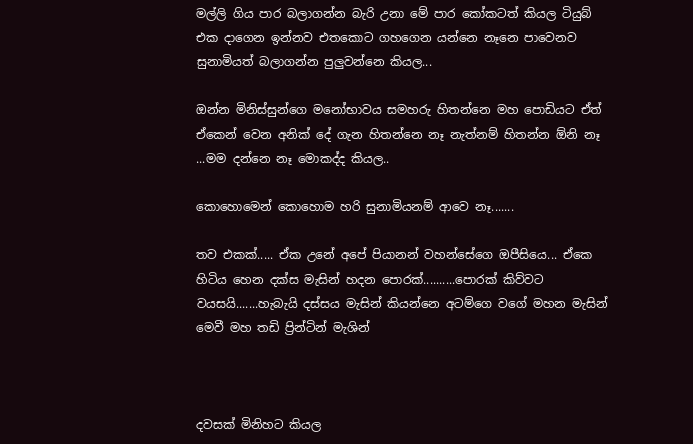මල්ලි ගිය පාර බලාගන්න බැරි උනා මේ පාර කෝකටත් කියල ටියුබ් එක දාගෙන ඉන්නව එතකොට ගහගෙන යන්නෙ නෑනෙ පාවෙනව සුනාමියත් බලාගන්න පුලුවන්නෙ කියල...

ඔන්න මිනිස්සුන්ගෙ මනෝභාවය සමහරු හිතන්නෙ මහ පොඩියට ඒත් ඒකෙන් වෙන අනික් දේ ගැන හිතන්නෙ නෑ නැත්නම් හිතන්න ඕනි නෑ ...මම දන්නෙ නෑ මොකද්ද කියල..

කොහොමෙන් කොහොම හරි සුනාමියනම් ආවෙ නෑ.......

තව එකක්..... ඒක උනේ අපේ පියානන් වහන්සේගෙ ඔපීසියෙ... ඒකෙ හිටිය හෙන දක්ස මැසින් හදන පොරක්..........පොරක් කිව්වට වයසයි.......හැබැයි දස්සය මැසින් කියන්නෙ අටම්ගෙ වගේ මහන මැසින් මෙවී මහ තඩි ප්‍රින්ටින් මැශින්



දවසක් මිනිහට කියල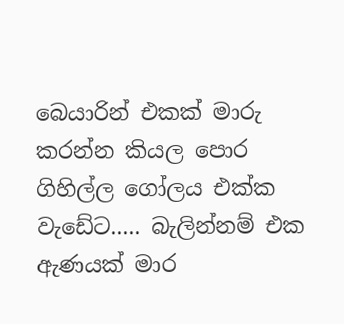බෙයාරින් එකක් මාරු කරන්න කියල පොර ගිහිල්ල ගෝලය එක්ක වැඩේට..... බැලින්නම් එක ඇණයක් මාර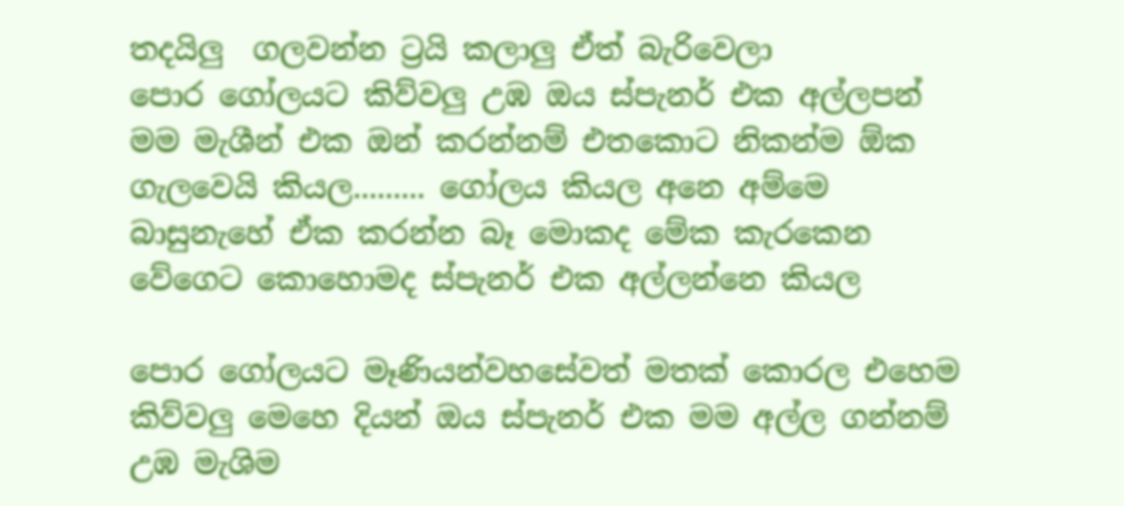තදයිලු  ගලවන්න ට්‍රයි කලාලු ඒත් බැරිවෙලා
පොර ගෝලයට කිව්වලු උඹ ඔය ස්පැනර් එක අල්ලපන් මම මැශීන් එක ඔන් කරන්නම් එතකොට නිකන්ම ඕක ගැලවෙයි කියල......... ගෝලය කියල අනෙ අම්මෙ බාසුනැහේ ඒක කරන්න බෑ මොකද මේක කැරකෙන වේගෙට කොහොමද ස්පැනර් එක අල්ලන්නෙ කියල

පොර ගෝලයට මෑණියන්වහසේවත් මතක් කොරල එහෙම කිව්වලු මෙහෙ දියන් ඔය ස්පැනර් එක මම අල්ල ගන්නම් උඹ මැශිම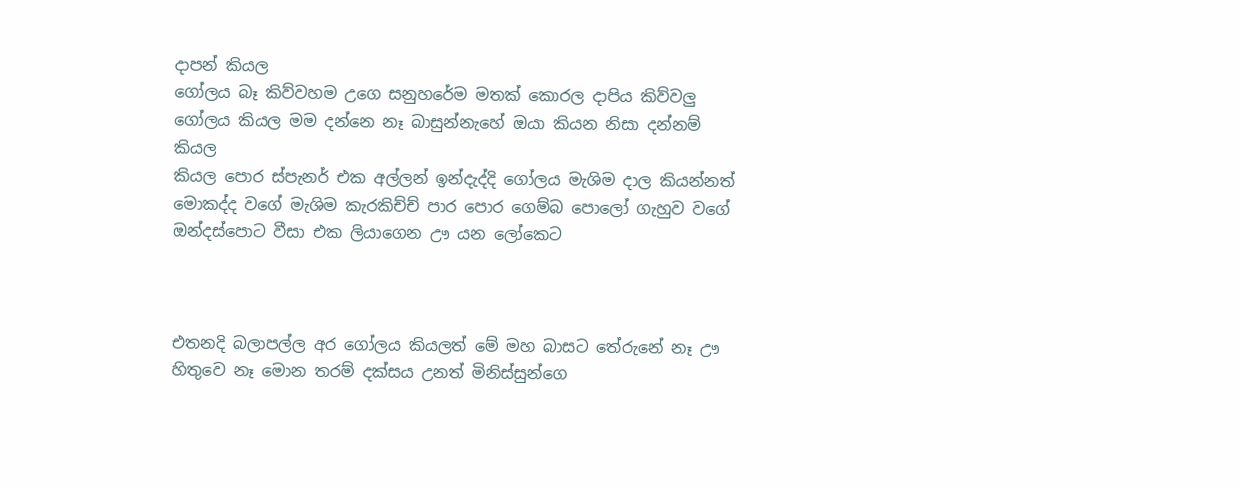දාපන් කියල
ගෝලය බෑ කිව්වහම උගෙ සනුහරේම මතක් කොරල දාපිය කිව්වලු
ගෝලය කියල මම දන්නෙ නෑ බාසුන්නැහේ ඔයා කියන නිසා දන්නම් කියල
කියල පොර ස්පැනර් එක අල්ලන් ඉන්දැද්දි ගෝලය මැශිම දාල කියන්නත් මොකද්ද වගේ මැශිම කැරකිච්ච් පාර පොර ගෙම්බ පොලෝ ගැහුව වගේ ඔන්දස්පොට වීසා එක ලියාගෙන ඌ යන ලෝකෙට



එතනදි බලාපල්ල අර ගෝලය කියලත් මේ මහ බාසට තේරුනේ නෑ ඌ හිතුවෙ නෑ මොන තරම් දක්සය උනත් මිනිස්සුන්ගෙ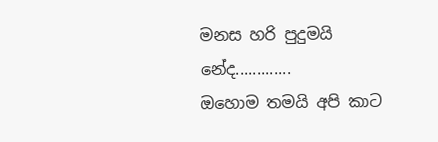මනස හරි පුදුමයි නේද.............
ඔහොම තමයි අපි කාට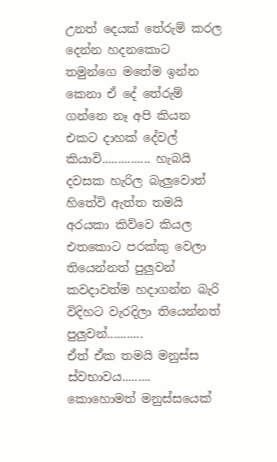උනත් දෙයක් තේරුම් කරල දෙන්න හදනකොට තමුන්ගෙ මතේම ඉන්න කෙනා ඒ දේ තේරුම් ගන්නෙ නෑ අපි කියන එකට දාහක් දේවල් කියාවි............... හැබයි දවසක හැරිල බැලුවොත් හිතේවි ඇත්ත තමයි අරයකා කිව්වෙ කියල එතකොට පරක්කු වෙලා තියෙන්නත් පුලුවන් කවදාවත්ම හදාගන්න බැරි විදිහට වැරදිලා තියෙන්නත් පුලුවන්...........
ඒත් ඒක තමයි මනුස්ස ස්වභාවය.........
කොහොමත් මනුස්සයෙක්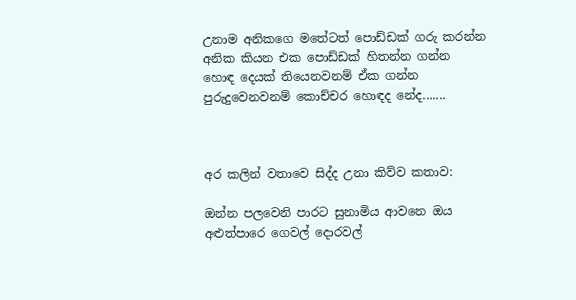උනාම අනිකගෙ මතේටත් පොඩ්ඩක් ගරු කරන්න අනික කියන එක පොඩ්ඩක් හිතන්න ගන්න හොඳ දෙයක් තියෙනවනම් ඒක ගන්න පුරුදුවෙනවනම් කොච්චර හොඳද නේද.......



අර කලින් වතාවෙ සිද්ද උනා කිව්ව කතාව:

ඔන්න පලවෙනි පාරට සුනාමිය ආවනෙ ඔය අළුත්පාරෙ ගෙවල් දොරවල්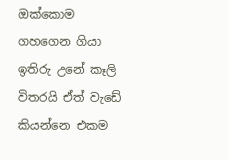ඔක්කොම ගහගෙන ගියා ඉතිරු උනේ කෑලි විතරයි ඒත් වැඩේ කියන්නෙ එකම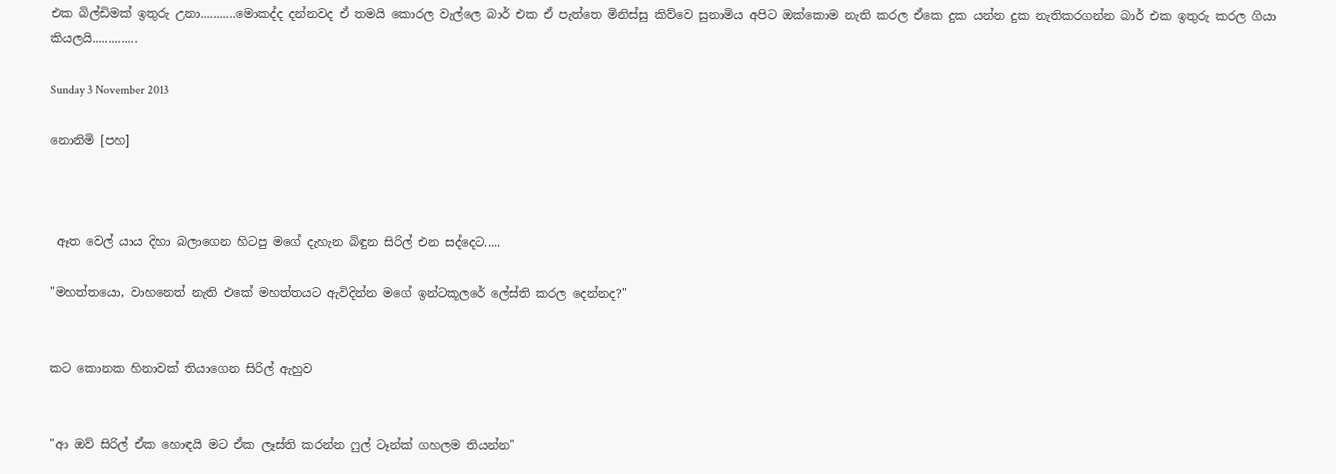එක බිල්ඩිමක් ඉතුරු උනා...........මොකද්ද දන්නවද ඒ තමයි කොරල වැල්ලෙ බාර් එක ඒ පැත්තෙ මිනිස්සු කිව්වෙ සුනාමිය අපිට ඔක්කොම නැති කරල ඒකෙ දුක යන්න දුක නැතිකරගන්න බාර් එක ඉතුරු කරල ගියා කියලයි..............

Sunday 3 November 2013

නොනිමි [පහ]



 ඈත වෙල් යාය දිහා බලාගෙන හිටපු මගේ දැහැන බිඳුන සිරිල් එන සද්දෙට.....

"මහත්තයො, වාහනෙත් නැති එකේ මහත්තයට ඇවිදින්න මගේ ඉන්ටකූලරේ ලේස්ති කරල දෙන්නද?"


කට කොනක හිනාවක් තියාගෙන සිරිල් ඇහුව


"ආ ඔව් සිරිල් ඒක හොඳයි මට ඒක ලෑස්ති කරන්න ෆුල් ටෑන්ක් ගහලම තියන්න"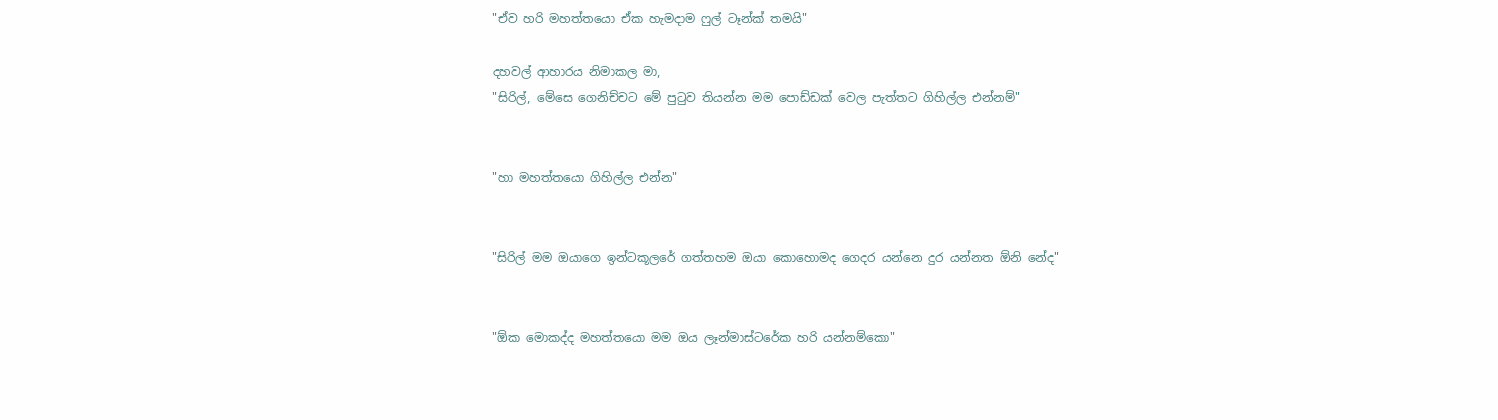"ඒව හරි මහත්තයො ඒක හැමදාම ෆුල් ටෑන්ක් තමයි"

දහවල් ආහාරය නිමාකල මා,
"සිරිල්, මේසෙ ගෙනිච්චට මේ පුටුව තියන්න මම පොඩ්ඩක් වෙල පැත්තට ගිහිල්ල එන්නම්"


"හා මහත්තයො ගිහිල්ල එන්න"


"සිරිල් මම ඔයාගෙ ඉන්ටකූලරේ ගත්තහම ඔයා කොහොමද ගෙදර යන්නෙ දුර යන්නත ඕනි නේද"


"ඕක මොකද්ද මහත්තයො මම ඔය ලෑන්මාස්ටරේක හරි යන්නම්කො"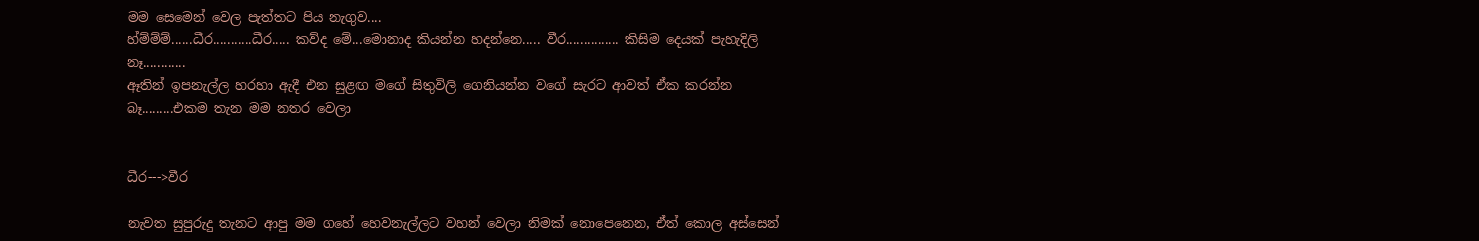මම සෙමෙන් වෙල පැත්තට පිය නැගුව....
හ්ම්ම්ම්......ධීර...........ධීර..... කව්ද මේ...මොනාද කියන්න හදන්නෙ..... වීර............... කිසිම දෙයක් පැහැදිලි නෑ............
ඈතින් ඉපනැල්ල හරහා ඇදී එන සුළඟ මගේ සිතුවිලි ගෙනියන්න වගේ සැරට ආවත් ඒක කරන්න බෑ.........එකම තැන මම නතර වෙලා


ධීර--->වීර

නැවත සුපුරුදු තැනට ආපු මම ගහේ හෙවනැල්ලට වහන් වෙලා නිමක් නොපෙනෙන, ඒත් කොල අස්සෙන්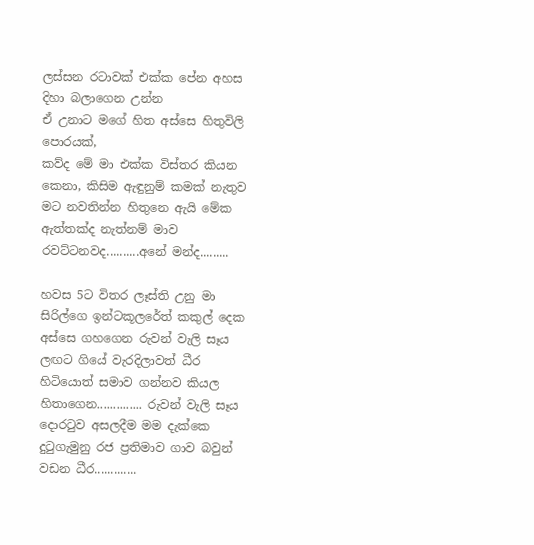ලස්සන රටාවක් එක්ක පේන අහස දිහා බලාගෙන උන්න
ඒ උනාට මගේ හිත අස්සෙ හිතුවිලි පොරයක්,
කව්ද මේ මා එක්ක විස්තර කියන කෙනා, කිසිම ඇඳුනුම් කමක් නැතුව මට නවතින්න හිතුනෙ ඇයි මේක ඇත්තක්ද නැත්නම් මාව රවට්ටනවද..........අනේ මන්ද.........

හවස 5ට විතර ලෑස්ති උනු මා සිරිල්ගෙ ඉන්ටකූලරේත් කකුල් දෙක අස්සෙ ගහගෙන රුවන් වැලි සෑය ලඟට ගියේ වැරදිලාවත් ධීර හිටියොත් සමාව ගන්නව කියල හිතාගෙන.............. රුවන් වැලි සෑය දොරටුව අසලදීම මම දැක්කෙ දුටුගැමුනු රජ ප්‍රතිමාව ගාව බවුන් වඩන ධීර.............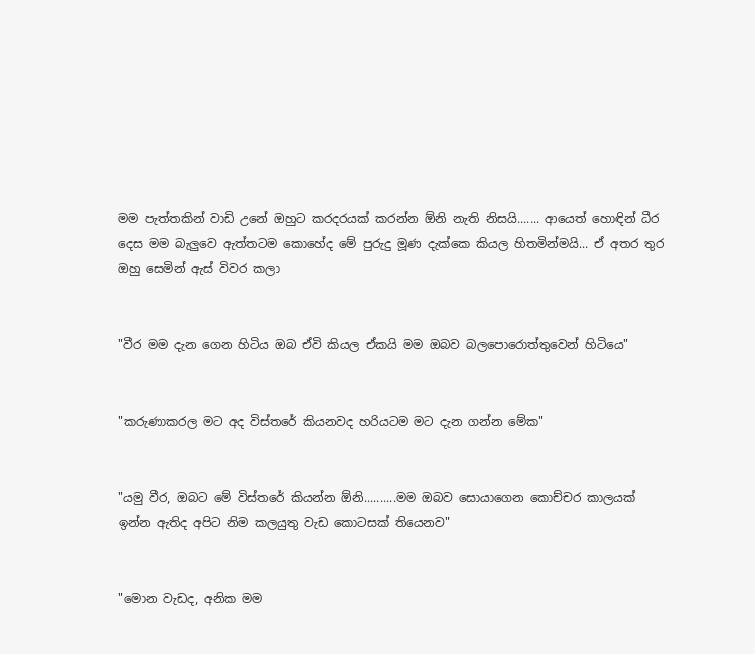මම පැත්තකින් වාඩි උනේ ඔහුට කරදරයක් කරන්න ඕනි නැති නිසයි....... ආයෙත් හොඳින් ධීර දෙස මම බැලුවෙ ඇත්තටම කොහේද මේ පුරුදු මූණ දැක්කෙ කියල හිතමින්මයි... ඒ අතර තුර ඔහු සෙමින් ඇස් විවර කලා


"වීර මම දැන ගෙන හිටිය ඔබ ඒවි කියල ඒකයි මම ඔබව බලපොරොත්තුවෙන් හිටියෙ"


"කරුණාකරල මට අද විස්තරේ කියනවද හරියටම මට දැන ගන්න මේක"


"යමු වීර, ඔබට මේ විස්තරේ කියන්න ඕනි..........මම ඔබව සොයාගෙන කොච්චර කාලයක් ඉන්න ඇතිද අපිට නිම කලයුතු වැඩ කොටසක් තියෙනව"


"මොන වැඩද, අනික මම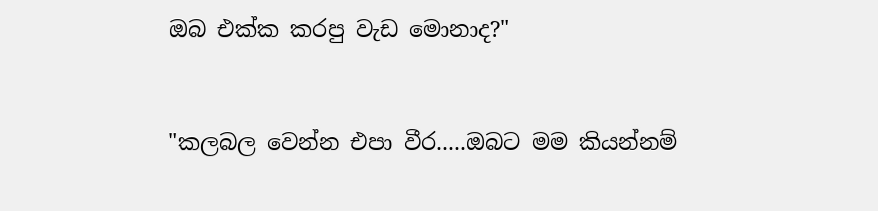ඔබ එක්ක කරපු වැඩ මොනාද?"


"කලබල වෙන්න එපා වීර.....ඔබට මම කියන්නම්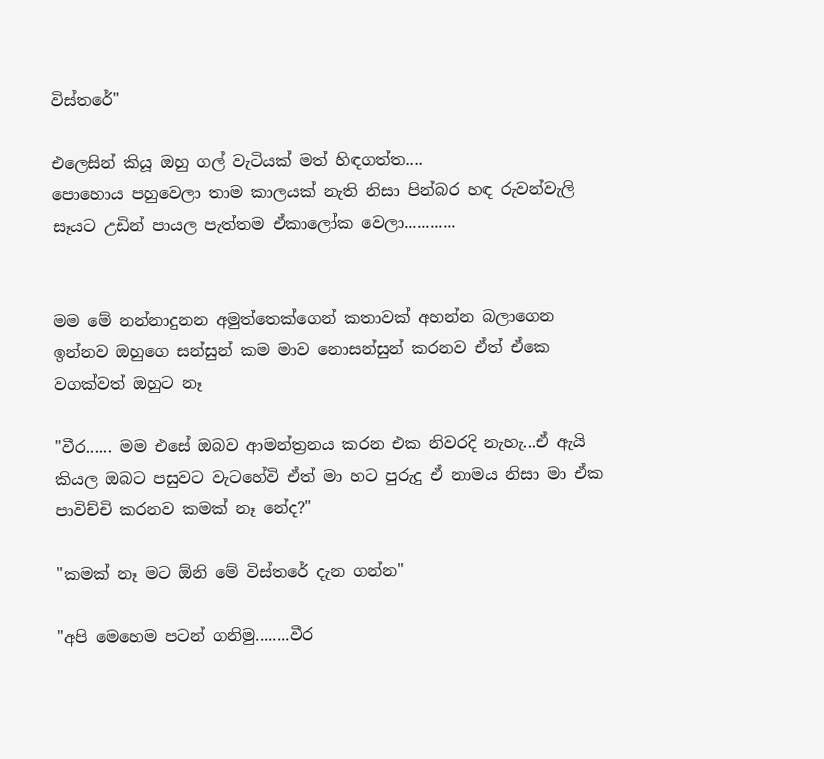විස්තරේ"

එලෙසින් කියූ ඔහු ගල් වැටියක් මත් හිඳගත්ත....
පොහොය පහුවෙලා තාම කාලයක් නැති නිසා පින්බර හඳ රුවන්වැලි සෑයට උඩින් පායල පැත්තම ඒකාලෝක වෙලා............


මම මේ නන්නාදුනන අමුත්තෙක්ගෙන් කතාවක් අහන්න බලාගෙන ඉන්නව ඔහුගෙ සන්සුන් කම මාව නොසන්සුන් කරනව ඒත් ඒකෙ වගක්වත් ඔහුට නෑ

"වීර...... මම එසේ ඔබව ආමන්ත්‍රනය කරන එක නිවරදි නැහැ...ඒ ඇයි කියල ඔබට පසුවට වැටහේවි ඒත් මා හට පුරුදු ඒ නාමය නිසා මා ඒක පාවිච්චි කරනව කමක් නෑ නේද?"

"කමක් නෑ මට ඕනි මේ විස්තරේ දැන ගන්න"

"අපි මෙහෙම පටන් ගනිමු........වීර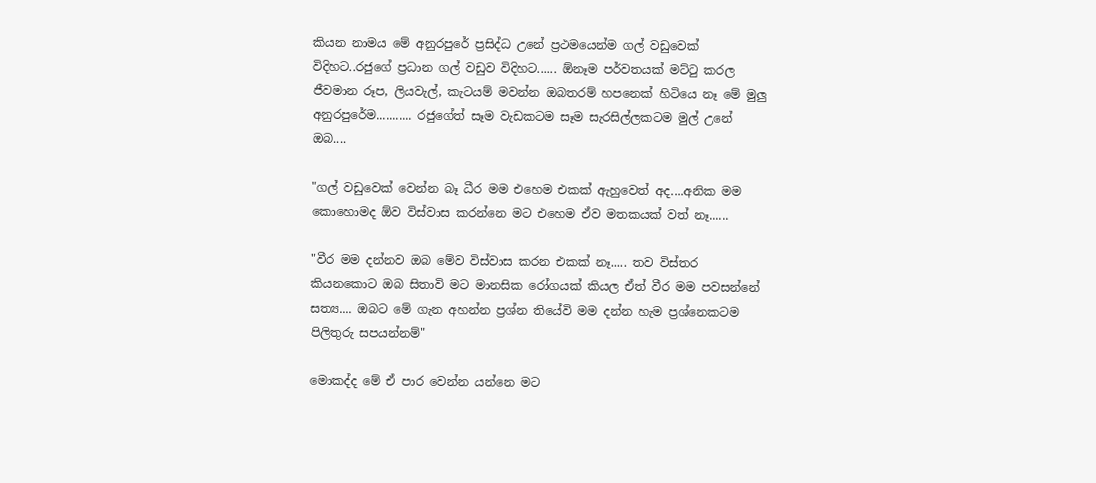කියන නාමය මේ අනුරපුරේ ප්‍රසිද්ධ උනේ ප්‍රථමයෙන්ම ගල් වඩුවෙක් විදිහට..රජුගේ ප්‍රධාන ගල් වඩුව විදිහට...... ඕනෑම පර්වතයක් මට්ටු කරල ජීවමාන රූප, ලියවැල්, කැටයම් මවන්න ඔබතරම් හපනෙක් හිටියෙ නෑ මේ මුලු අනුරපුරේම........... රජුගේත් සෑම වැඩකටම සෑම සැරසිල්ලකටම මුල් උනේ ඔබ....

"ගල් වඩුවෙක් වෙන්න බෑ ධීර මම එහෙම එකක් ඇහුවෙත් අද....අනික මම කොහොමද ඕව විස්වාස කරන්නෙ මට එහෙම ඒව මතකයක් වත් නෑ......

"වීර මම දන්නව ඔබ මේව විස්වාස කරන එකක් නෑ..... තව විස්තර කියනකොට ඔබ සිතාවි මට මානසික රෝගයක් කියල ඒත් වීර මම පවසන්නේ සත්‍ය.... ඔබට මේ ගැන අහන්න ප්‍රශ්න තියේවි මම දන්න හැම ප්‍රශ්නෙකටම පිලිතුරු සපයන්නම්"

මොකද්ද මේ ඒ පාර වෙන්න යන්නෙ මට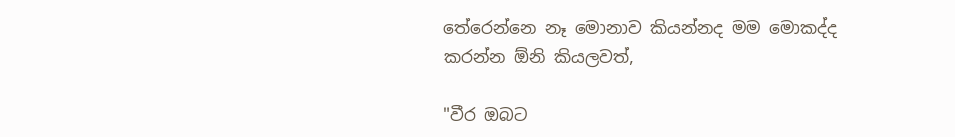තේරෙන්නෙ නෑ මොනාව කියන්නද මම මොකද්ද කරන්න ඕනි කියලවත්,

"වීර ඔබට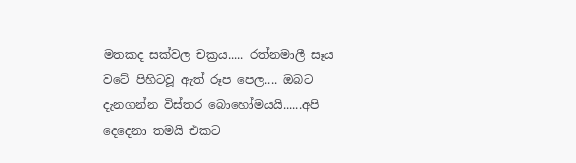මතකද සක්වල චක්‍රය..... රත්නමාලී සෑය වටේ පිහිටවූ ඇත් රූප පෙල.... ඔබට දැනගන්න විස්තර බොහෝමයයි......අපි දෙදෙනා තමයි එකට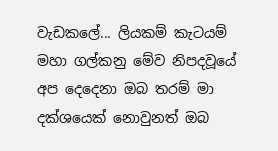වැඩකලේ... ලියකම් කැටයම් මහා ගල්කනු මේව නිපදවූයේ අප දෙදෙනා ඔබ තරම් මා දක්ශයෙක් නොවුනත් ඔබ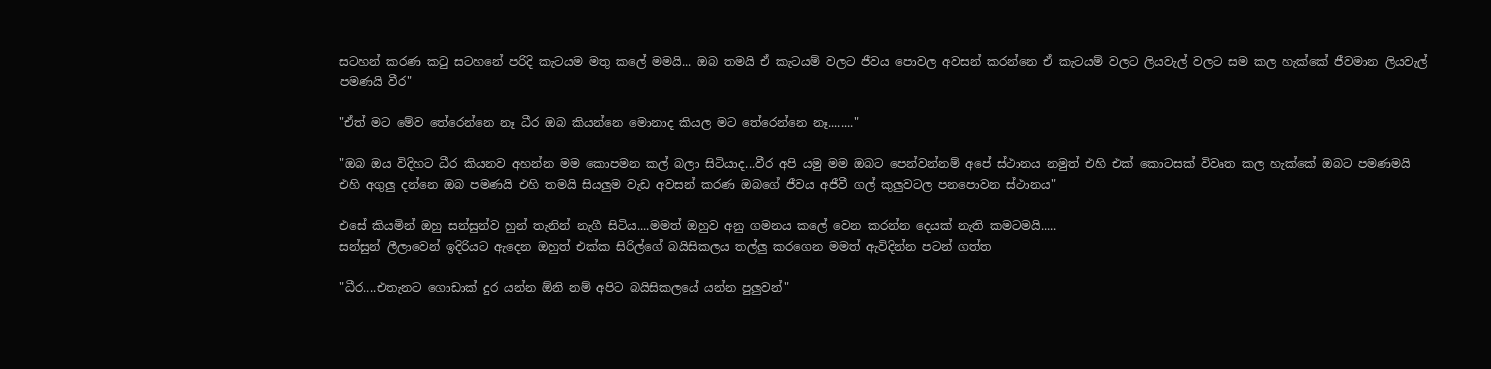සටහන් කරණ කටු සටහනේ පරිදි කැටයම මතු කලේ මමයි... ඔබ තමයි ඒ කැටයම් වලට ජීවය පොවල අවසන් කරන්නෙ ඒ කැටයම් වලට ලියවැල් වලට සම කල හැක්කේ ජීවමාන ලියවැල් පමණයි වීර"

"ඒත් මට මේව තේරෙන්නෙ නෑ ධීර ඔබ කියන්නෙ මොනාද කියල මට තේරෙන්නෙ නෑ........"

"ඔබ ඔය විදිහට ධීර කියනව අහන්න මම කොපමන කල් බලා සිටියාද...වීර අපි යමු මම ඔබට පෙන්වන්නම් අපේ ස්ථානය නමුත් එහි එක් කොටසක් විවෘත කල හැක්කේ ඔබට පමණමයි එහි අගුලු දන්නෙ ඔබ පමණයි එහි තමයි සියලුම වැඩ අවසන් කරණ ඔබගේ ජීවය අජීවී ගල් කුලුවටල පනපොවන ස්ථානය"

එසේ කියමින් ඔහු සන්සුන්ව හුන් තැනින් නැගී සිටිය....මමත් ඔහුව අනු ගමනය කලේ වෙන කරන්න දෙයක් නැති කමටමයි.....
සන්සුන් ලීලාවෙන් ඉදිරියට ඇදෙන ඔහුත් එක්ක සිරිල්ගේ බයිසිකලය තල්ලු කරගෙන මමත් ඇවිදින්න පටන් ගත්ත

"ධීර....එතැනට ගොඩාක් දුර යන්න ඕනි නම් අපිට බයිසිකලයේ යන්න පුලුවන්"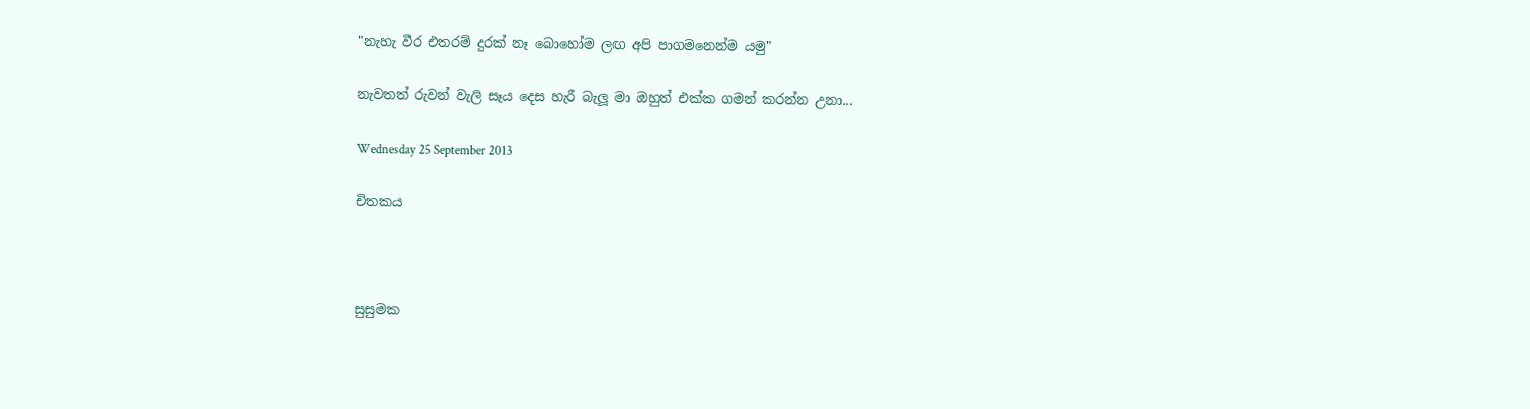"නැහැ වීර එතරම් දුරක් නෑ බොහෝම ලඟ අපි පාගමනෙන්ම යමු"

නැවතත් රුවන් වැලි සෑය දෙස හැරී බැලූ මා ඔහුත් එක්ක ගමන් කරන්න උනා...

Wednesday 25 September 2013

චිතකය



සුසුමක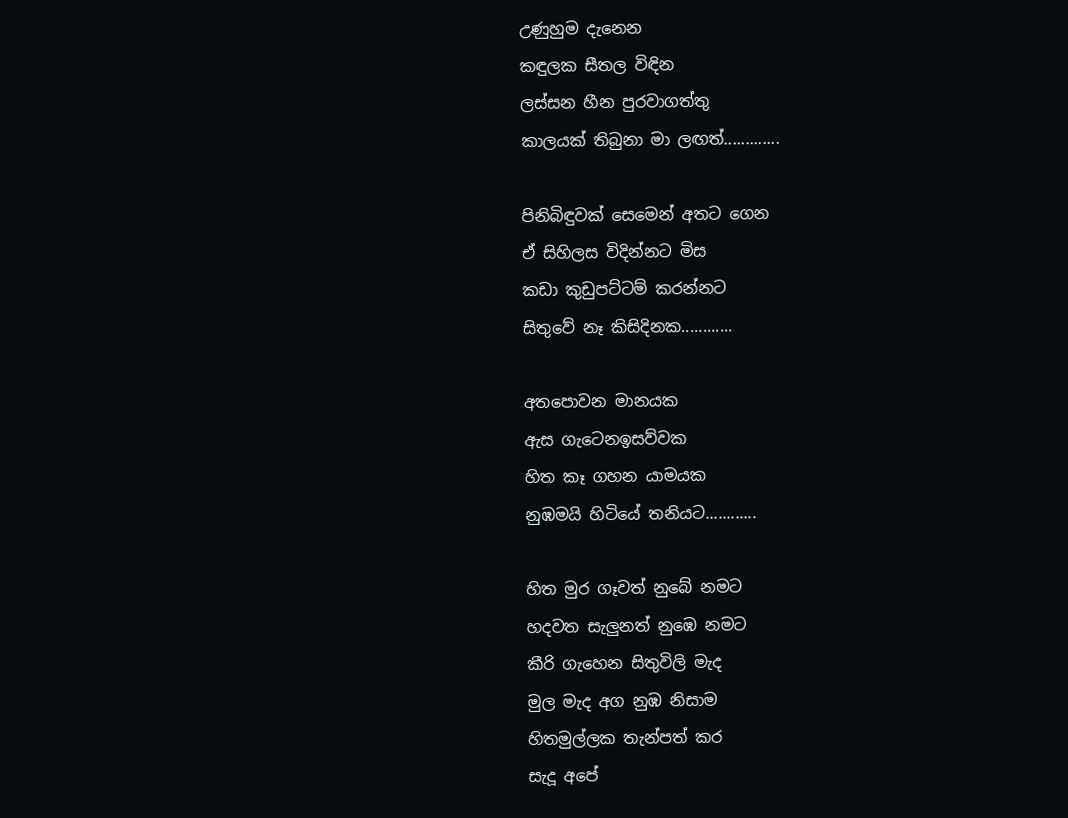උණුහුම දැනෙන
කඳුලක සීතල විඳින
ලස්සන හීන පුරවාගත්තු
කාලයක් තිබුනා මා ලඟත්.............

පිනිබිඳුවක් සෙමෙන් අතට ගෙන
ඒ සිහිලස විදින්නට මිස
කඩා කුඩුපට්ටම් කරන්නට
සිතුවේ නෑ කිසිදිනක............

අතපොවන මානයක
ඇස ගැටෙනඉසව්වක
හිත කෑ ගහන යාමයක
නුඹමයි හිටියේ තනියට............

හිත මුර ගෑවත් නුබේ නමට
හදවත සැලුනත් නුඹෙ නමට
කීරි ගැහෙන සිතුවිලි මැද
මුල මැද අග නුඹ නිසාම
හිතමුල්ලක තැන්පත් කර
සැදූ අපේ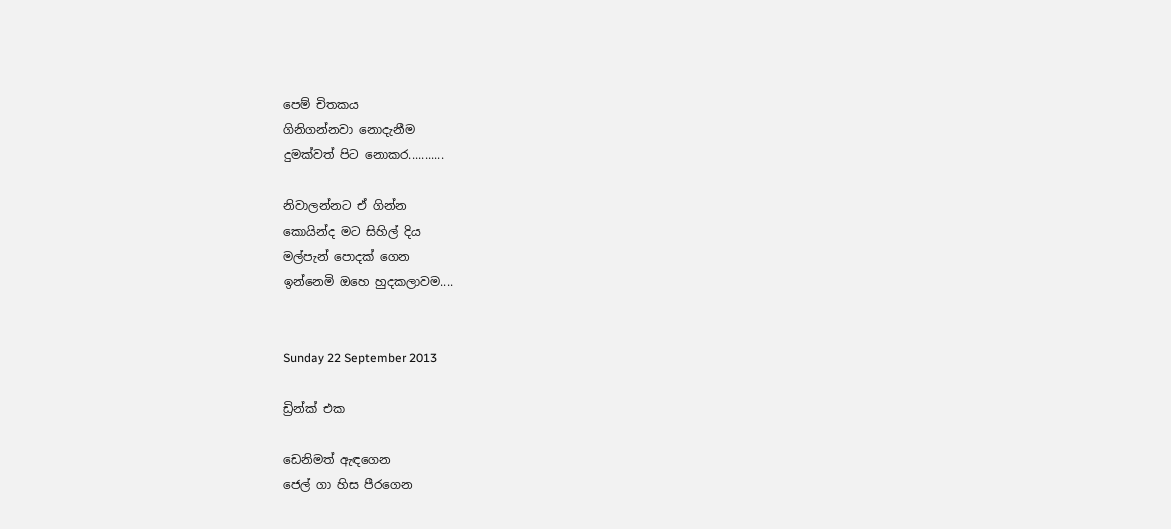පෙම් චිතකය
ගිනිගන්නවා නොදැනීම
දුමක්වත් පිට නොකර...........

නිවාලන්නට ඒ ගින්න
කොයින්ද මට සිහිල් දිය
මල්පැන් පොදක් ගෙන
ඉන්නෙමි ඔහෙ හුදකලාවම....


Sunday 22 September 2013

ඩ්‍රින්ක් එක

ඩෙනිමත් ඇඳගෙන
ජෙල් ගා හිස පීරගෙන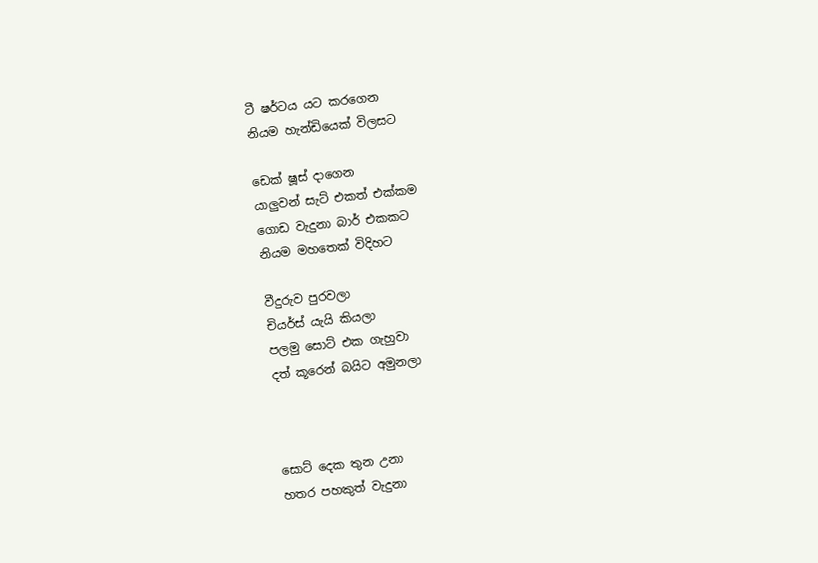ටී ෂර්ටය යට කරගෙන
නියම හැන්ඩියෙක් විලසට

ඩෙක් ෂූස් දාගෙන
යාලුවන් සැට් එකත් එක්කම
ගොඩ වැදුනා බාර් එකකට
නියම මහතෙක් විදිහට

වීදුරුව පුරවලා
චියර්ස් යැයි කියලා
පලමු සොට් එක ගැහුවා
දත් කූරෙන් බයිට අමුනලා



සොට් දෙක තුන උනා
හතර පහකුත් වැදුනා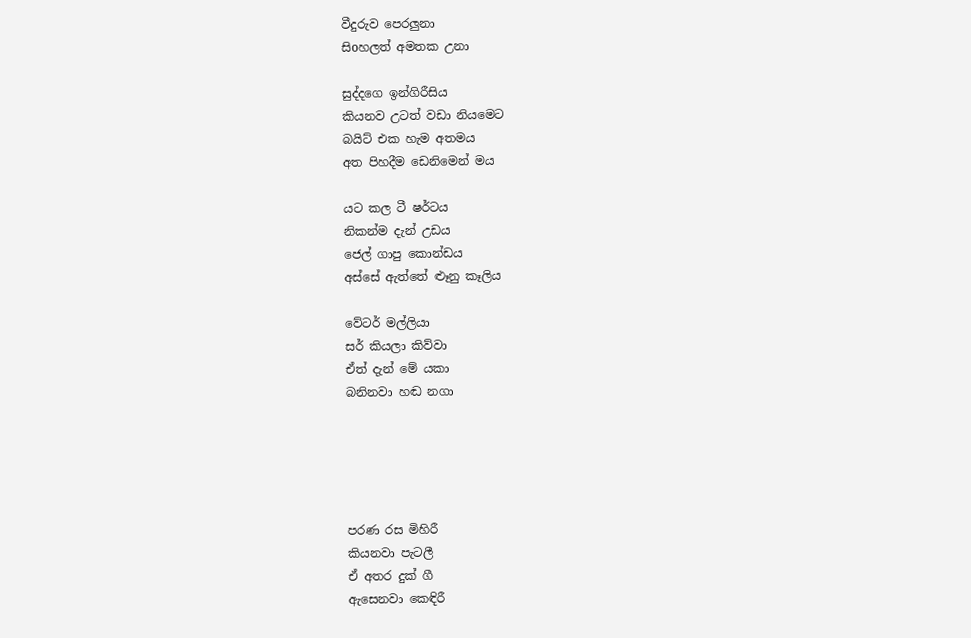වීදුරුව පෙරලුනා
සිoහලත් අමතක උනා

සුද්දගෙ ඉන්ගිරීසිය
කියනව උටත් වඩා නියමෙට
බයිට් එක හැම අතමය
අත පිහදීම ඩෙනිමෙන් මය

යට කල ටී ෂර්ටය
නිකන්ම දැන් උඩය
ජෙල් ගාපු කොන්ඩය
අස්සේ ඇත්තේ ළූනු කෑලිය

වේටර් මල්ලියා
සර් කියලා කිව්වා
ඒත් දැන් මේ යකා
බනිනවා හඬ නගා





පරණ රස මිහිරී
කියනවා පැටලී
ඒ අතර දුක් ගී
ඇසෙනවා කෙඳිරී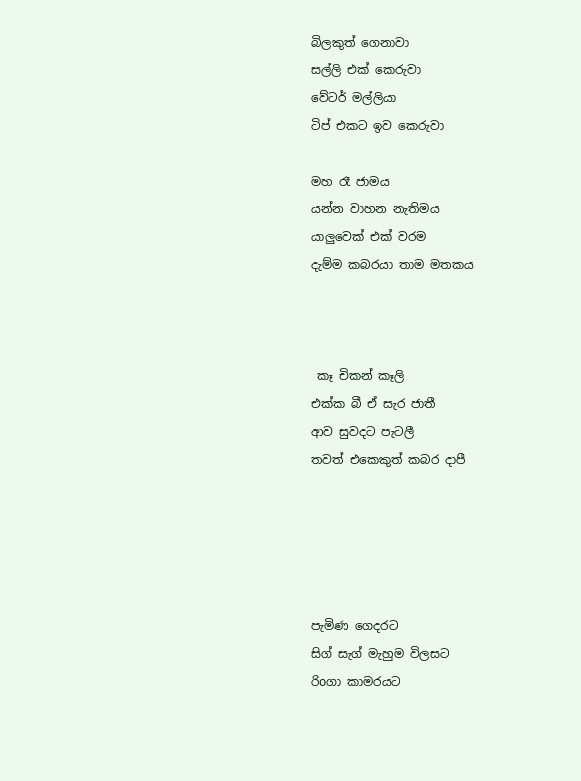බිලකුත් ගෙනාවා
සල්ලි එක් කෙරුවා
වේටර් මල්ලියා
ටිප් එකට ඉව කෙරුවා

මහ රෑ ජාමය
යන්න වාහන නැතිමය
යාලුවෙක් එක් වරම
දැම්ම කබරයා තාම මතකය



 කෑ චිකන් කෑලි
එක්ක බී ඒ සැර ජාතී
ආව සුවදට පැටලී
තවත් එකෙකුත් කබර දාපී





පැමිණ ගෙදරට
සිග් සැග් මැහුම විලසට
රිoගා කාමරයට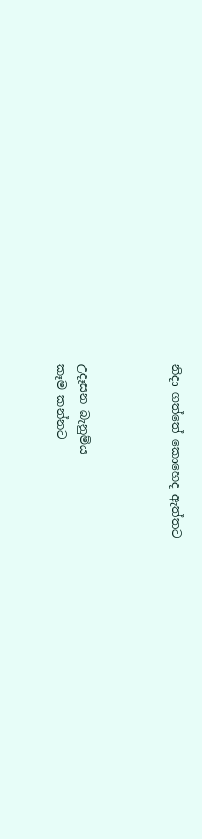නිදා ගත්තේ කොහෙද ඇත්තට



උදෑසන බැනුම්ය
කෑම කන්නට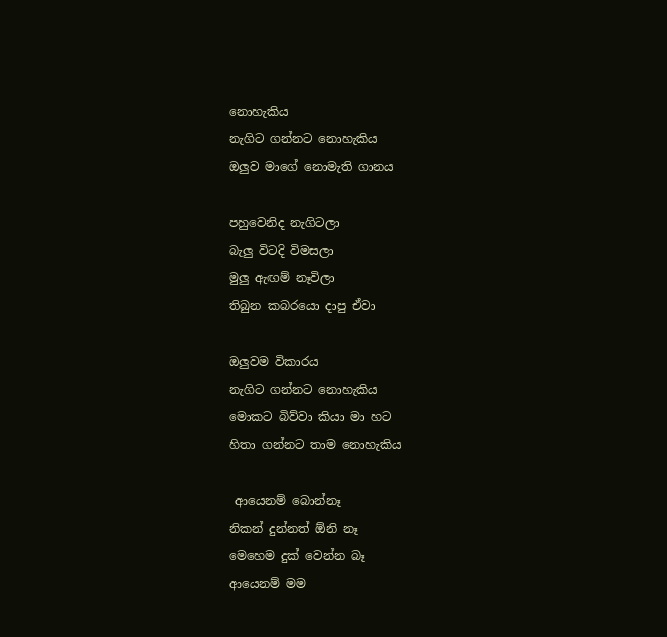නොහැකිය
නැගිට ගන්නට නොහැකිය
ඔලුව මාගේ නොමැති ගානය

පහුවෙනිද නැගිටලා
බැලු විටදි විමසලා
මුලු ඇඟම් නෑවිලා
තිබුන කබරයො දාපු ඒවා

ඔලුවම විකාරය
නැගිට ගන්නට නොහැකිය
මොකට බිව්වා කියා මා හට
හිතා ගන්නට තාම නොහැකිය

 ආයෙනම් බොන්නෑ
නිකන් දුන්නත් ඕනි නෑ
මෙහෙම දුක් වෙන්න බෑ
ආයෙනම් මම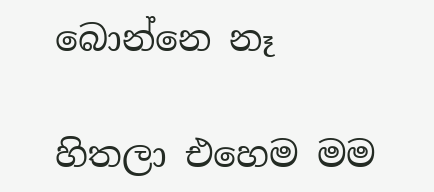බොන්නෙ නෑ

හිතලා එහෙම මම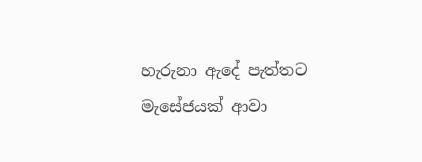හැරුනා ඇදේ පැත්තට
මැසේජයක් ආවා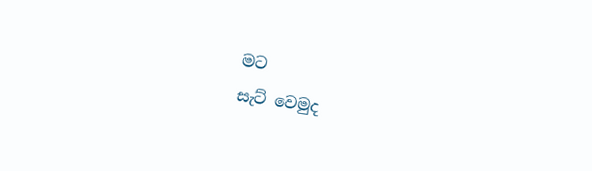මට
සැට් වෙමුද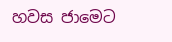හවස ජාමෙට